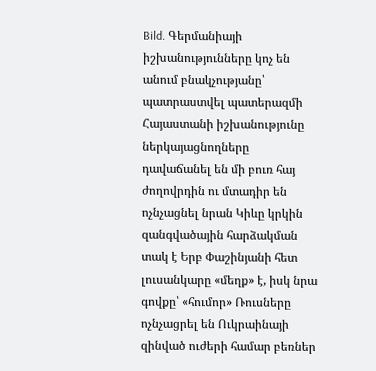Bild. Գերմանիայի իշխանությունները կոչ են անում բնակչությանը՝ պատրաստվել պատերազմի Հայաստանի իշխանությունը ներկայացնողները դավաճանել են մի բուռ հայ ժողովրդին ու մտադիր են ոչնչացնել նրան Կիևը կրկին զանգվածային հարձակման տակ է Երբ Փաշինյանի հետ լուսանկարը «մեղք» է, իսկ նրա գովքը՝ «հումոր» Ռուսները ոչնչացրել են Ուկրաինայի զինված ուժերի համար բեռներ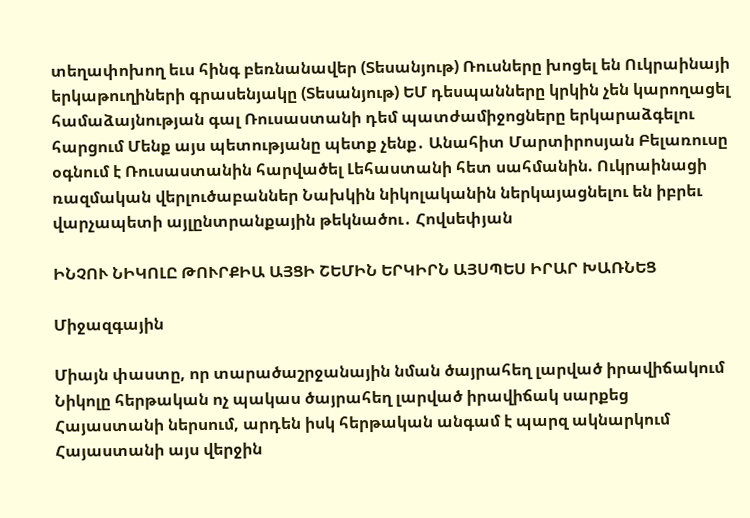տեղափոխող եւս հինգ բեռնանավեր (Տեսանյութ) Ռուսները խոցել են Ուկրաինայի երկաթուղիների գրասենյակը (Տեսանյութ) ԵՄ դեսպանները կրկին չեն կարողացել համաձայնության գալ Ռուսաստանի դեմ պատժամիջոցները երկարաձգելու հարցում Մենք այս պետությանը պետք չենք․ Անահիտ Մարտիրոսյան Բելառուսը օգնում է Ռուսաստանին հարվածել Լեհաստանի հետ սահմանին. Ուկրաինացի ռազմական վերլուծաբաններ Նախկին նիկոլականին ներկայացնելու են իբրեւ վարչապետի այլընտրանքային թեկնածու․ Հովսեփյան

ԻՆՉՈՒ ՆԻԿՈԼԸ ԹՈՒՐՔԻԱ ԱՅՑԻ ՇԵՄԻՆ ԵՐԿԻՐՆ ԱՅՍՊԵՍ ԻՐԱՐ ԽԱՌՆԵՑ

Միջազգային

Միայն փաստը, որ տարածաշրջանային նման ծայրահեղ լարված իրավիճակում Նիկոլը հերթական ոչ պակաս ծայրահեղ լարված իրավիճակ սարքեց Հայաստանի ներսում, արդեն իսկ հերթական անգամ է պարզ ակնարկում Հայաստանի այս վերջին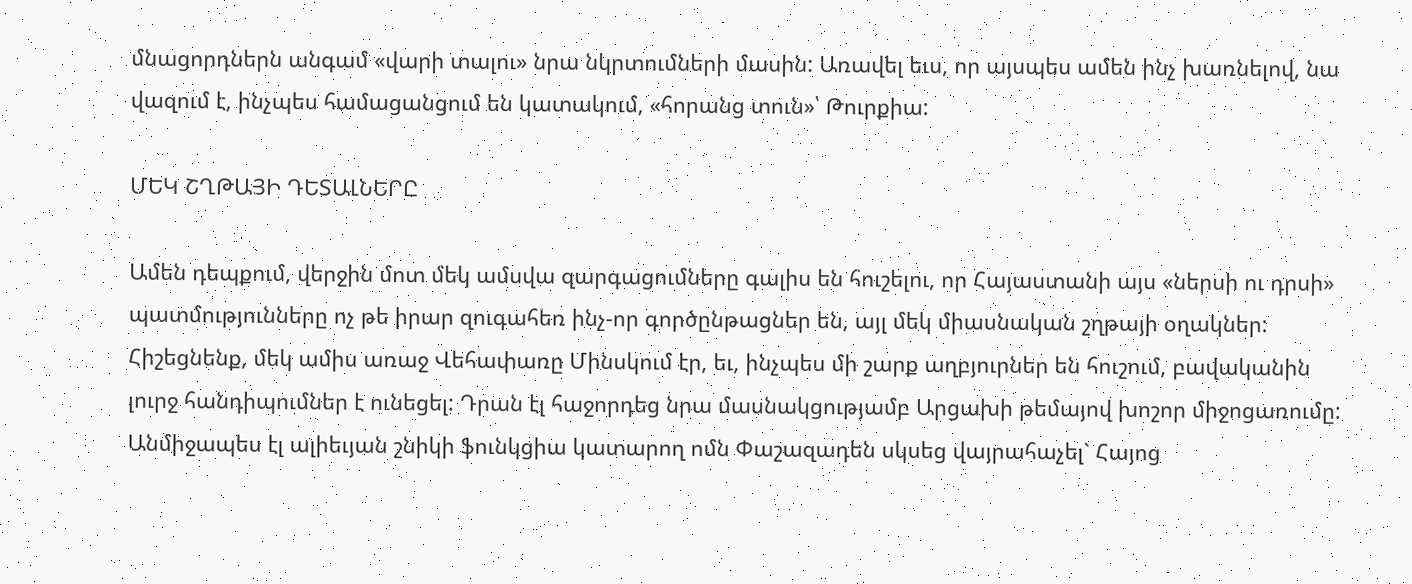մնացորդներն անգամ «վարի տալու» նրա նկրտումների մասին: Առավել եւս, որ այսպես ամեն ինչ խառնելով, նա վազում է, ինչպես համացանցում են կատակում, «հորանց տուն»՝ Թուրքիա:

ՄԵԿ ՇՂԹԱՅԻ ԴԵՏԱԼՆԵՐԸ

Ամեն դեպքում, վերջին մոտ մեկ ամսվա զարգացումները գալիս են հուշելու, որ Հայաստանի այս «ներսի ու դրսի» պատմությունները ոչ թե իրար զուգահեռ ինչ-որ գործընթացներ են, այլ մեկ միասնական շղթայի օղակներ: Հիշեցնենք, մեկ ամիս առաջ Վեհափառը Մինսկում էր, եւ, ինչպես մի շարք աղբյուրներ են հուշում, բավականին լուրջ հանդիպումներ է ունեցել: Դրան էլ հաջորդեց նրա մասնակցությամբ Արցախի թեմայով խոշոր միջոցառումը: Անմիջապես էլ ալիեւյան շնիկի ֆունկցիա կատարող ոմն Փաշազադեն սկսեց վայրահաչել` Հայոց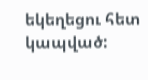եկեղեցու հետ կապված: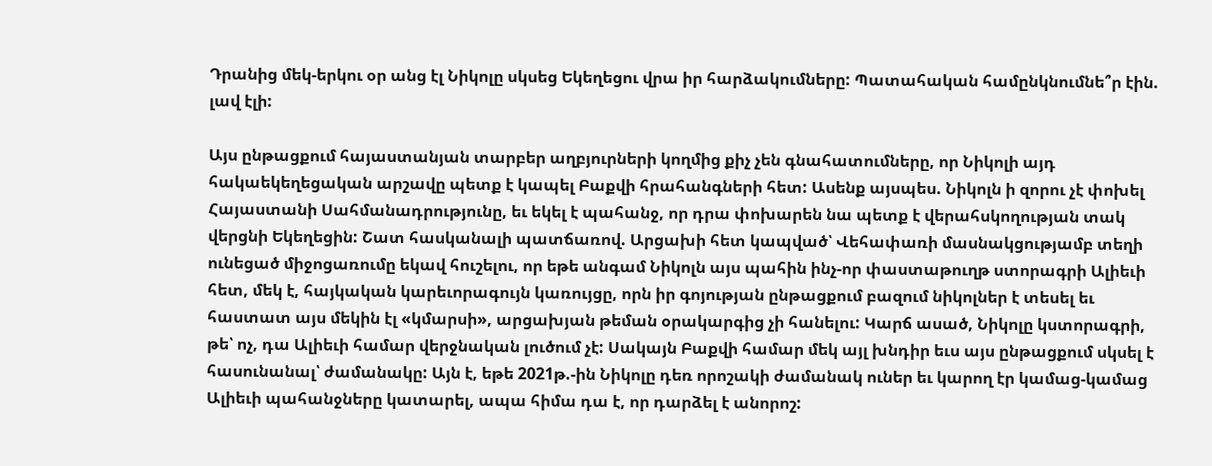Դրանից մեկ-երկու օր անց էլ Նիկոլը սկսեց Եկեղեցու վրա իր հարձակումները: Պատահական համընկնումնե՞ր էին. լավ էլի:

Այս ընթացքում հայաստանյան տարբեր աղբյուրների կողմից քիչ չեն գնահատումները, որ Նիկոլի այդ հակաեկեղեցական արշավը պետք է կապել Բաքվի հրահանգների հետ: Ասենք այսպես. Նիկոլն ի զորու չէ փոխել Հայաստանի Սահմանադրությունը, եւ եկել է պահանջ, որ դրա փոխարեն նա պետք է վերահսկողության տակ վերցնի Եկեղեցին: Շատ հասկանալի պատճառով. Արցախի հետ կապված՝ Վեհափառի մասնակցությամբ տեղի ունեցած միջոցառումը եկավ հուշելու, որ եթե անգամ Նիկոլն այս պահին ինչ-որ փաստաթուղթ ստորագրի Ալիեւի հետ, մեկ է, հայկական կարեւորագույն կառույցը, որն իր գոյության ընթացքում բազում նիկոլներ է տեսել եւ հաստատ այս մեկին էլ «կմարսի», արցախյան թեման օրակարգից չի հանելու: Կարճ ասած, Նիկոլը կստորագրի, թե՝ ոչ, դա Ալիեւի համար վերջնական լուծում չէ: Սակայն Բաքվի համար մեկ այլ խնդիր եւս այս ընթացքում սկսել է հասունանալ՝ ժամանակը: Այն է, եթե 2021թ.-ին Նիկոլը դեռ որոշակի ժամանակ ուներ եւ կարող էր կամաց-կամաց Ալիեւի պահանջները կատարել, ապա հիմա դա է, որ դարձել է անորոշ: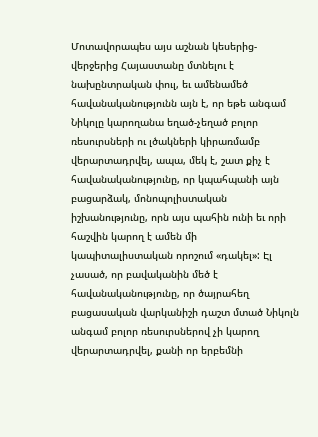Մոտավորապես այս աշնան կեսերից-վերջերից Հայաստանը մտնելու է նախընտրական փուլ, եւ ամենամեծ հավանականությունն այն է, որ եթե անգամ Նիկոլը կարողանա եղած-չեղած բոլոր ռեսուրսների ու լծակների կիրառմամբ վերարտադրվել, ապա, մեկ է, շատ քիչ է հավանականությունը, որ կպահպանի այն բացարձակ, մոնոպոլիստական իշխանությունը, որն այս պահին ունի եւ որի հաշվին կարող է ամեն մի կապիտալիստական որոշում «դակել»: Էլ չասած, որ բավականին մեծ է հավանականությունը, որ ծայրահեղ բացասական վարկանիշի դաշտ մտած Նիկոլն անգամ բոլոր ռեսուրսներով չի կարող վերարտադրվել, քանի որ երբեմնի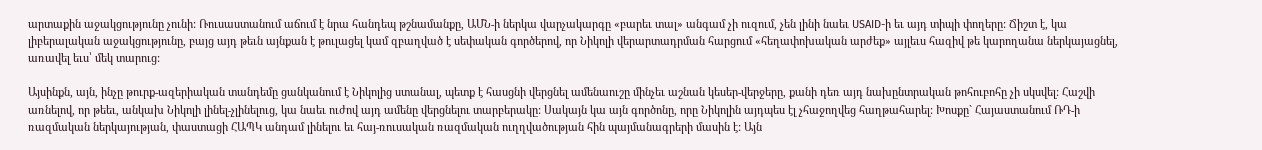արտաքին աջակցությունը չունի: Ռուսաստանում աճում է նրա հանդեպ թշնամանքը, ԱՄՆ-ի ներկա վարչակարգը «բարեւ տալ» անգամ չի ուզում, չեն լինի նաեւ USAID-ի եւ այդ տիպի փողերը: Ճիշտ է, կա լիբերալական աջակցությունը, բայց այդ թեւն այնքան է թուլացել կամ զբաղված է սեփական գործերով, որ Նիկոլի վերարտադրման հարցում «հեղափոխական արժեք» այլեւս հազիվ թե կարողանա ներկայացնել, առավել եւս՝ մեկ տարուց:

Այսինքն, այն, ինչը թուրք-ազերիական տանդեմը ցանկանում է Նիկոլից ստանալ, պետք է հասցնի վերցնել ամենաուշը մինչեւ աշնան կեսեր-վերջերը, քանի դեռ այդ նախընտրական թոհուբոհը չի սկսվել: Հաշվի առնելով, որ թեեւ, անկախ Նիկոլի լինել-չլինելուց, կա նաեւ ուժով այդ ամենը վերցնելու տարբերակը: Սակայն կա այն գործոնը, որը Նիկոլին այդպես էլ չհաջողվեց հաղթահարել: Խոսքը` Հայաստանում ՌԴ-ի ռազմական ներկայության, փաստացի ՀԱՊԿ անդամ լինելու եւ հայ-ռուսական ռազմական ուղղվածության հին պայմանագրերի մասին է: Այն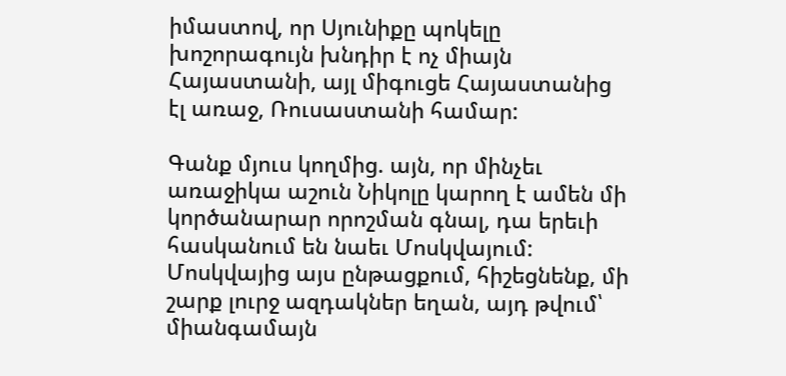իմաստով, որ Սյունիքը պոկելը խոշորագույն խնդիր է ոչ միայն Հայաստանի, այլ միգուցե Հայաստանից էլ առաջ, Ռուսաստանի համար:

Գանք մյուս կողմից. այն, որ մինչեւ առաջիկա աշուն Նիկոլը կարող է ամեն մի կործանարար որոշման գնալ, դա երեւի հասկանում են նաեւ Մոսկվայում: Մոսկվայից այս ընթացքում, հիշեցնենք, մի շարք լուրջ ազդակներ եղան, այդ թվում՝ միանգամայն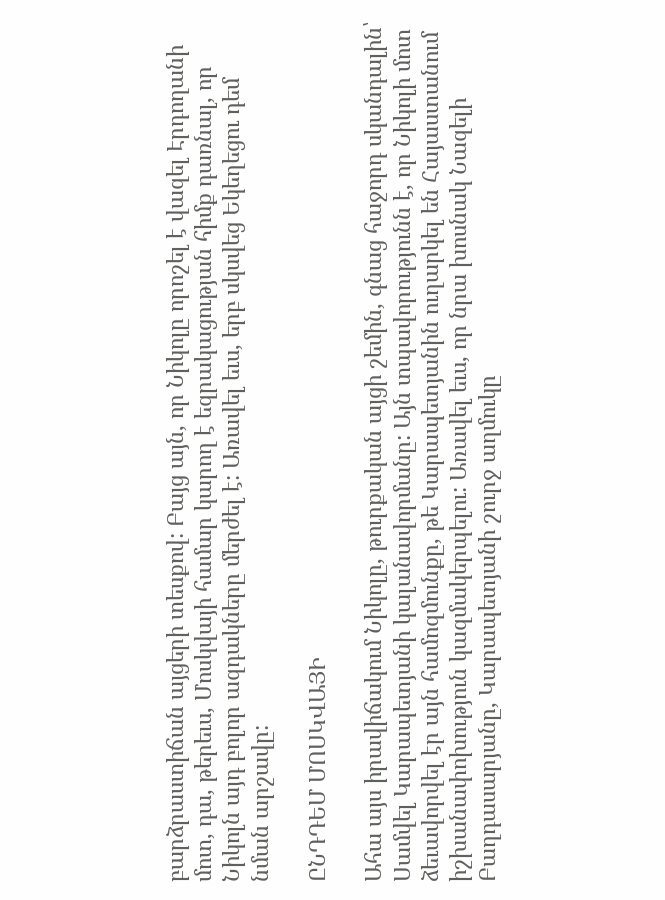բարձրաստիճան այցերի տեսքով: Բայց այն, որ Նիկոլը որոշել է վազել Էրդողանի մոտ, դա, թերեւս, Մոսկվայի համար կարող է եզրակացության հիմք դառնալ, որ Նիկոլն այդ բոլոր ազդակները մերժել է: Առավել եւս, երբ սկսվեց Եկեղեցու դեմ նման արշավը:

ԸՆԴԴԵՄ ՄՈՍԿՎԱՅԻ

Ահա այս իրավիճակում Նիկոլը, թուրքական այցի շեմին, գնաց հաջորդ սկանդալին՝ Սամվել Կարապետյանի կալանավորմանը: Այն տպավորությունն է, որ Նիկոլի մոտ ձեւավորվել էր այն համոզմունքը, թե Կարապետյանին ուղարկել են Հայաստանում իշխանափոխություն կազմակերպելու: Առավել եւս, որ նրա խոսնակ Նազելի Բաղդասարյանը, Կարապետյանի շուրջ աղմուկը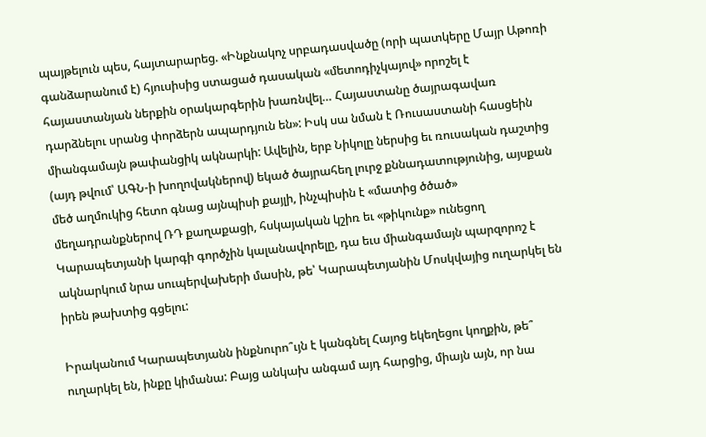պայթելուն պես, հայտարարեց. «Ինքնակոչ սրբադասվածը (որի պատկերը Մայր Աթոռի գանձարանում է) հյուսիսից ստացած դասական «մետոդիչկայով» որոշել է հայաստանյան ներքին օրակարգերին խառնվել… Հայաստանը ծայրագավառ դարձնելու սրանց փորձերն ապարդյուն են»: Իսկ սա նման է Ռուսաստանի հասցեին միանգամայն թափանցիկ ակնարկի: Ավելին, երբ Նիկոլը ներսից եւ ռուսական դաշտից (այդ թվում՝ ԱԳՆ-ի խողովակներով) եկած ծայրահեղ լուրջ քննադատությունից, այսքան մեծ աղմուկից հետո գնաց այնպիսի քայլի, ինչպիսին է «մատից ծծած» մեղադրանքներով ՌԴ քաղաքացի, հսկայական կշիռ եւ «թիկունք» ունեցող Կարապետյանի կարգի գործչին կալանավորելը, դա եւս միանգամայն պարզորոշ է ակնարկում նրա սուպերվախերի մասին, թե՝ Կարապետյանին Մոսկվայից ուղարկել են իրեն թախտից գցելու:

Իրականում Կարապետյանն ինքնուրո՞ւյն է կանգնել Հայոց եկեղեցու կողքին, թե՞ ուղարկել են, ինքը կիմանա: Բայց անկախ անգամ այդ հարցից, միայն այն, որ նա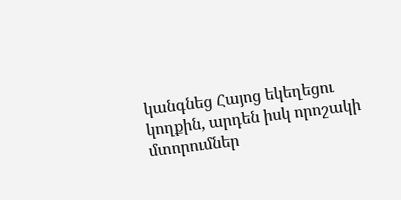կանգնեց Հայոց եկեղեցու կողքին, արդեն իսկ որոշակի մտորումներ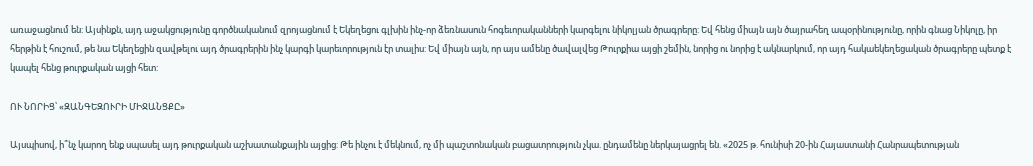առաջացնում են: Այսինքն, այդ աջակցությունը գործնականում զրոյացնում է Եկեղեցու գլխին ինչ-որ ձեռնասուն հոգեւորականների կարգելու նիկոլյան ծրագրերը: Եվ հենց միայն այն ծայրահեղ ապօրինությունը, որին գնաց Նիկոլը, իր հերթին է հուշում, թե նա Եկեղեցին զավթելու այդ ծրագրերին ինչ կարգի կարեւորություն էր տալիս: Եվ միայն այն, որ այս ամենը ծավալվեց Թուրքիա այցի շեմին, նորից ու նորից է ակնարկում, որ այդ հակաեկեղեցական ծրագրերը պետք է կապել հենց թուրքական այցի հետ:

ՈՒ ՆՈՐԻՑ՝ «ԶԱՆԳԵԶՈՒՐԻ ՄԻՋԱՆՑՔԸ»

Այսպիսով, ի՞նչ կարող ենք սպասել այդ թուրքական աշխատանքային այցից: Թե ինչու է մեկնում, ոչ մի պաշտոնական բացատրություն չկա. ընդամենը ներկայացրել են. «2025 թ. հունիսի 20-ին Հայաստանի Հանրապետության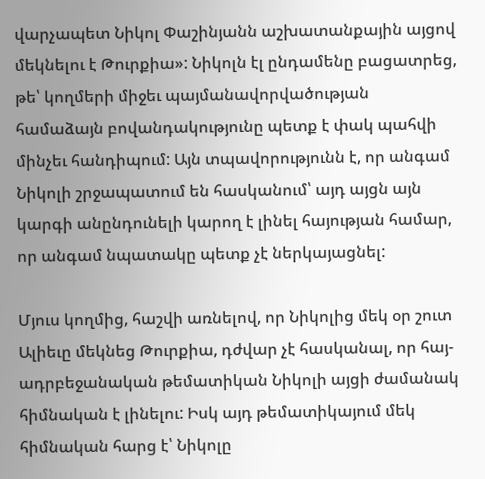վարչապետ Նիկոլ Փաշինյանն աշխատանքային այցով մեկնելու է Թուրքիա»: Նիկոլն էլ ընդամենը բացատրեց, թե՝ կողմերի միջեւ պայմանավորվածության համաձայն բովանդակությունը պետք է փակ պահվի մինչեւ հանդիպում: Այն տպավորությունն է, որ անգամ Նիկոլի շրջապատում են հասկանում՝ այդ այցն այն կարգի անընդունելի կարող է լինել հայության համար, որ անգամ նպատակը պետք չէ ներկայացնել:

Մյուս կողմից, հաշվի առնելով, որ Նիկոլից մեկ օր շուտ Ալիեւը մեկնեց Թուրքիա, դժվար չէ հասկանալ, որ հայ-ադրբեջանական թեմատիկան Նիկոլի այցի ժամանակ հիմնական է լինելու: Իսկ այդ թեմատիկայում մեկ հիմնական հարց է՝ Նիկոլը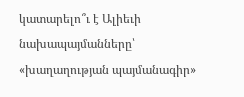կատարելո՞ւ է Ալիեւի նախապայմանները՝ «խաղաղության պայմանագիր»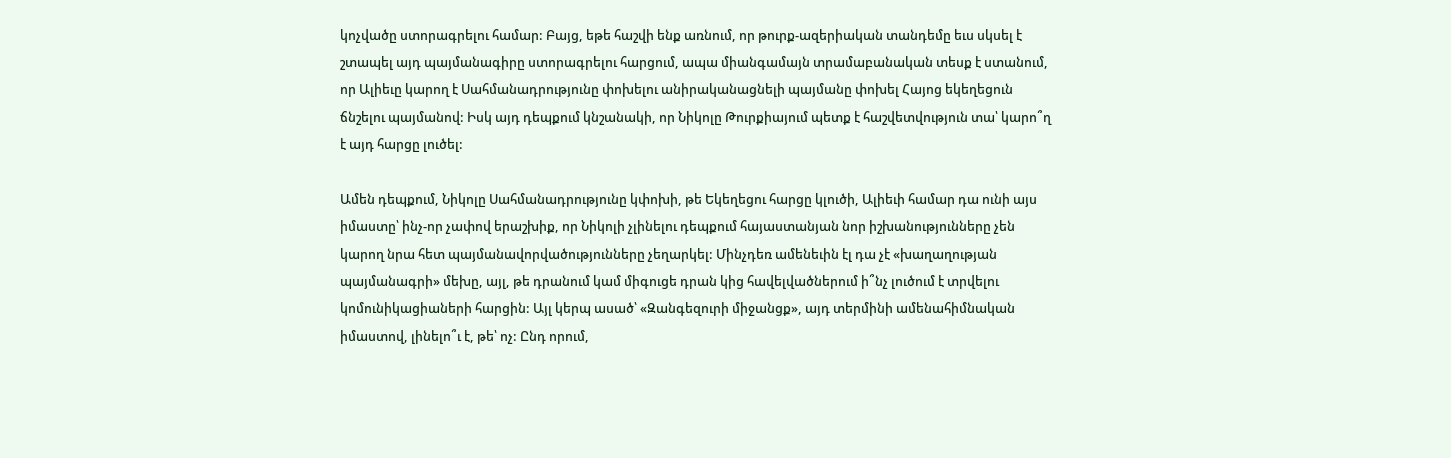կոչվածը ստորագրելու համար: Բայց, եթե հաշվի ենք առնում, որ թուրք-ազերիական տանդեմը եւս սկսել է շտապել այդ պայմանագիրը ստորագրելու հարցում, ապա միանգամայն տրամաբանական տեսք է ստանում, որ Ալիեւը կարող է Սահմանադրությունը փոխելու անիրականացնելի պայմանը փոխել Հայոց եկեղեցուն ճնշելու պայմանով: Իսկ այդ դեպքում կնշանակի, որ Նիկոլը Թուրքիայում պետք է հաշվետվություն տա՝ կարո՞ղ է այդ հարցը լուծել:

Ամեն դեպքում, Նիկոլը Սահմանադրությունը կփոխի, թե Եկեղեցու հարցը կլուծի, Ալիեւի համար դա ունի այս իմաստը՝ ինչ-որ չափով երաշխիք, որ Նիկոլի չլինելու դեպքում հայաստանյան նոր իշխանությունները չեն կարող նրա հետ պայմանավորվածությունները չեղարկել: Մինչդեռ ամենեւին էլ դա չէ «խաղաղության պայմանագրի» մեխը, այլ, թե դրանում կամ միգուցե դրան կից հավելվածներում ի՞նչ լուծում է տրվելու կոմունիկացիաների հարցին: Այլ կերպ ասած՝ «Զանգեզուրի միջանցք», այդ տերմինի ամենահիմնական իմաստով, լինելո՞ւ է, թե՝ ոչ: Ընդ որում,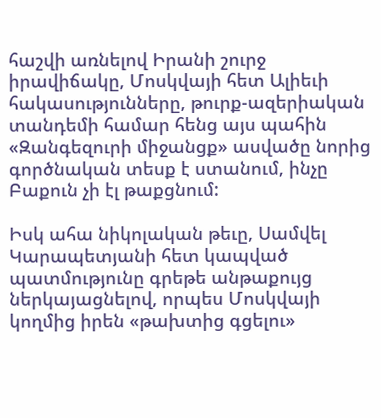հաշվի առնելով Իրանի շուրջ իրավիճակը, Մոսկվայի հետ Ալիեւի հակասությունները, թուրք-ազերիական տանդեմի համար հենց այս պահին «Զանգեզուրի միջանցք» ասվածը նորից գործնական տեսք է ստանում, ինչը Բաքուն չի էլ թաքցնում:

Իսկ ահա նիկոլական թեւը, Սամվել Կարապետյանի հետ կապված պատմությունը գրեթե անթաքույց ներկայացնելով, որպես Մոսկվայի կողմից իրեն «թախտից գցելու»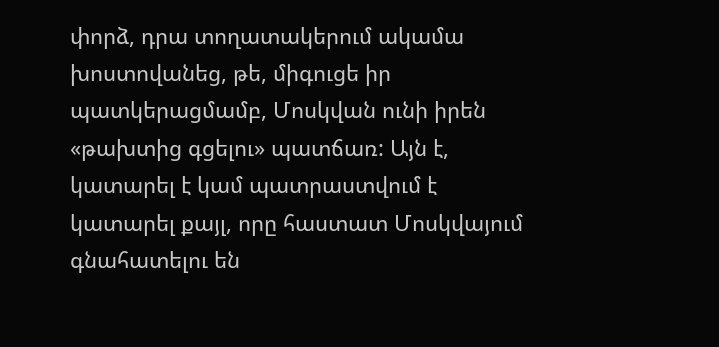փորձ, դրա տողատակերում ակամա խոստովանեց, թե, միգուցե իր պատկերացմամբ, Մոսկվան ունի իրեն «թախտից գցելու» պատճառ: Այն է, կատարել է կամ պատրաստվում է կատարել քայլ, որը հաստատ Մոսկվայում գնահատելու են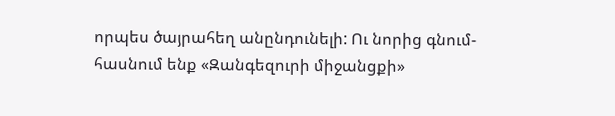որպես ծայրահեղ անընդունելի: Ու նորից գնում-հասնում ենք «Զանգեզուրի միջանցքի»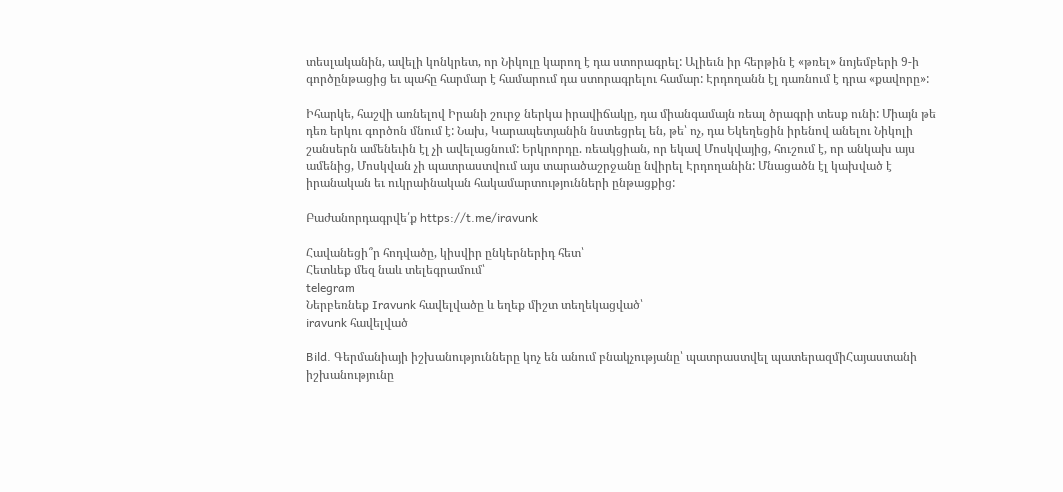տեսլականին, ավելի կոնկրետ, որ Նիկոլը կարող է դա ստորագրել: Ալիեւն իր հերթին է «թռել» նոյեմբերի 9-ի գործընթացից եւ պահը հարմար է համարում դա ստորագրելու համար: Էրդողանն էլ դառնում է դրա «քավորը»:

Իհարկե, հաշվի առնելով Իրանի շուրջ ներկա իրավիճակը, դա միանգամայն ռեալ ծրագրի տեսք ունի: Միայն թե դեռ երկու գործոն մնում է: Նախ, Կարապետյանին նստեցրել են, թե՝ ոչ, դա Եկեղեցին իրենով անելու Նիկոլի շանսերն ամենեւին էլ չի ավելացնում: Երկրորդը. ռեակցիան, որ եկավ Մոսկվայից, հուշում է, որ անկախ այս ամենից, Մոսկվան չի պատրաստվում այս տարածաշրջանը նվիրել Էրդողանին: Մնացածն էլ կախված է իրանական եւ ուկրաինական հակամարտությունների ընթացքից:

Բաժանորդագրվե՛ք https://t.me/iravunk

Հավանեցի՞ր հոդվածը, կիսվիր ընկերներիդ հետ՝
Հետևեք մեզ նաև տելեգրամում՝
telegram
Ներբեռնեք Iravunk հավելվածը և եղեք միշտ տեղեկացված՝
iravunk հավելված

Bild. Գերմանիայի իշխանությունները կոչ են անում բնակչությանը՝ պատրաստվել պատերազմիՀայաստանի իշխանությունը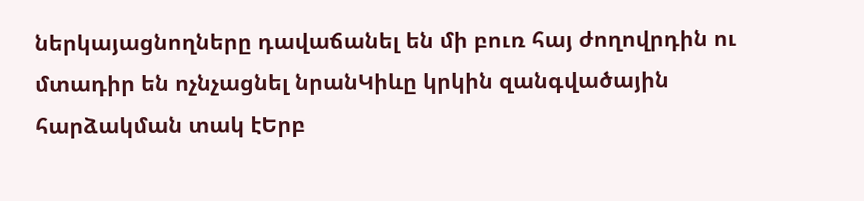ներկայացնողները դավաճանել են մի բուռ հայ ժողովրդին ու մտադիր են ոչնչացնել նրանԿիևը կրկին զանգվածային հարձակման տակ էԵրբ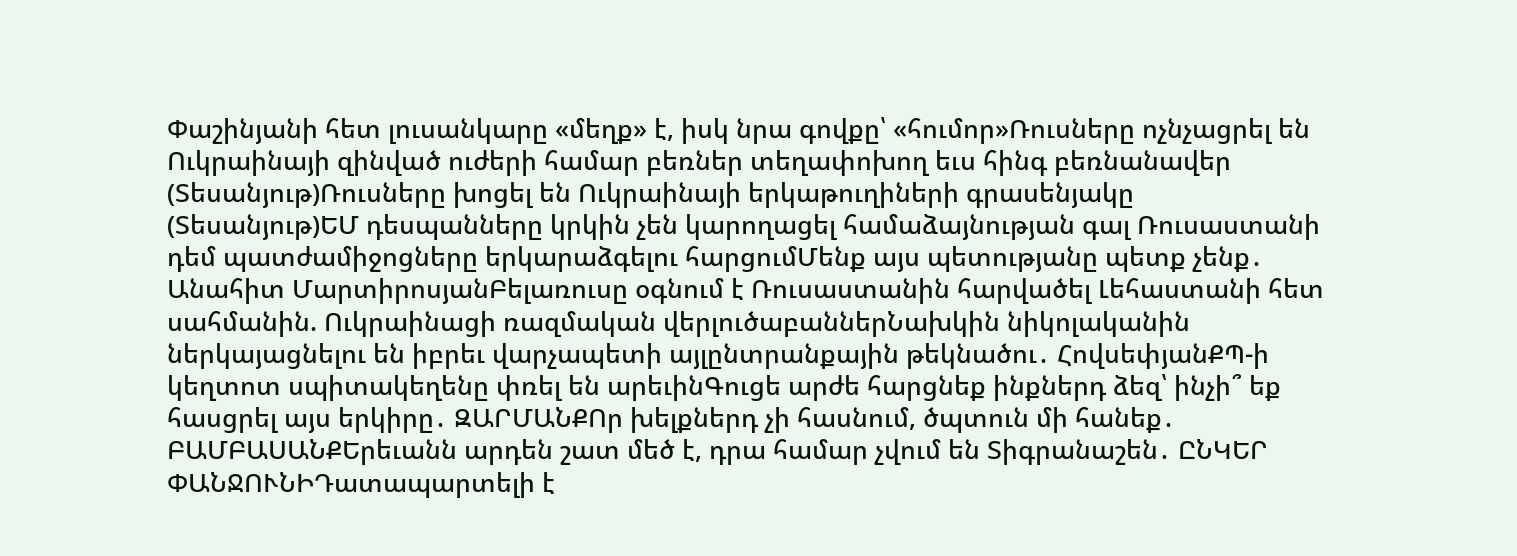Փաշինյանի հետ լուսանկարը «մեղք» է, իսկ նրա գովքը՝ «հումոր»Ռուսները ոչնչացրել են Ուկրաինայի զինված ուժերի համար բեռներ տեղափոխող եւս հինգ բեռնանավեր (Տեսանյութ)Ռուսները խոցել են Ուկրաինայի երկաթուղիների գրասենյակը (Տեսանյութ)ԵՄ դեսպանները կրկին չեն կարողացել համաձայնության գալ Ռուսաստանի դեմ պատժամիջոցները երկարաձգելու հարցումՄենք այս պետությանը պետք չենք․ Անահիտ ՄարտիրոսյանԲելառուսը օգնում է Ռուսաստանին հարվածել Լեհաստանի հետ սահմանին. Ուկրաինացի ռազմական վերլուծաբաններՆախկին նիկոլականին ներկայացնելու են իբրեւ վարչապետի այլընտրանքային թեկնածու․ ՀովսեփյանՔՊ-ի կեղտոտ սպիտակեղենը փռել են արեւինԳուցե արժե հարցնեք ինքներդ ձեզ՝ ինչի՞ եք հասցրել այս երկիրը․ ԶԱՐՄԱՆՔՈր խելքներդ չի հասնում, ծպտուն մի հանեք․ ԲԱՄԲԱՍԱՆՔԵրեւանն արդեն շատ մեծ է, դրա համար չվում են Տիգրանաշեն․ ԸՆԿԵՐ ՓԱՆՋՈՒՆԻԴատապարտելի է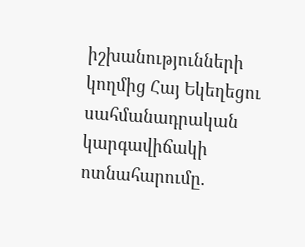իշխանությունների կողմից Հայ Եկեղեցու սահմանադրական կարգավիճակի ոտնահարումը.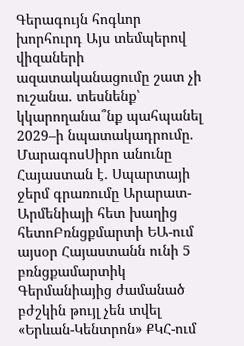Գերագույն հոգևոր խորհուրդ Այս տեմպերով վիզաների ազատականացումը շատ չի ուշանա. տեսնենք՝ կկարողանա՞նք պահպանել 2029–ի նպատակադրումը. ՄարագոսՍիրո անունը Հայաստան է․ Սպարտայի ջերմ գրառումը Արարատ-Արմենիայի հետ խաղից հետոԲռնցքմարտի ԵԱ-ում այսօր Հայաստանն ունի 5 բռնցքամարտիկ Գերմանիայից ժամանած բժշկին թույլ չեն տվել «Երևան-Կենտրոն» ՔԿՀ-ում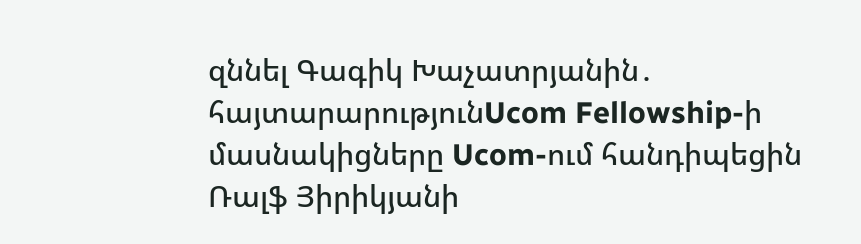զննել Գագիկ Խաչատրյանին․ հայտարարությունUcom Fellowship-ի մասնակիցները Ucom-ում հանդիպեցին Ռալֆ Յիրիկյանի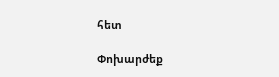հետ

Փոխարժեք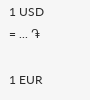1 USD = ... ֏

1 EUR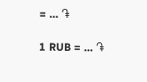= ... ֏

1 RUB = ... ֏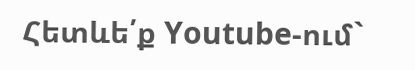Հետևե՛ք Youtube-ում`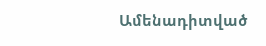Ամենադիտված